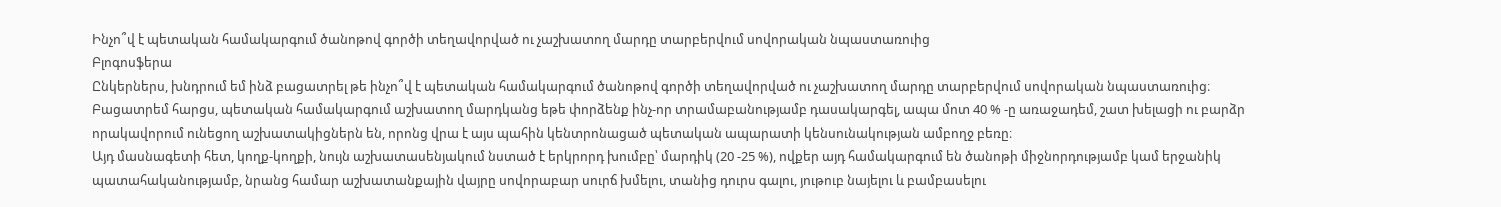Ինչո՞վ է պետական համակարգում ծանոթով գործի տեղավորված ու չաշխատող մարդը տարբերվում սովորական նպաստառուից
Բլոգոսֆերա
Ընկերներս, խնդրում եմ ինձ բացատրել թե ինչո՞վ է պետական համակարգում ծանոթով գործի տեղավորված ու չաշխատող մարդը տարբերվում սովորական նպաստառուից։
Բացատրեմ հարցս, պետական համակարգում աշխատող մարդկանց եթե փորձենք ինչ-որ տրամաբանությամբ դասակարգել, ապա մոտ 40 % -ը առաջադեմ, շատ խելացի ու բարձր որակավորում ունեցող աշխատակիցներն են, որոնց վրա է այս պահին կենտրոնացած պետական ապարատի կենսունակության ամբողջ բեռը։
Այդ մասնագետի հետ, կողք-կողքի, նույն աշխատասենյակում նստած է երկրորդ խումբը՝ մարդիկ (20 -25 %), ովքեր այդ համակարգում են ծանոթի միջնորդությամբ կամ երջանիկ պատահականությամբ, նրանց համար աշխատանքային վայրը սովորաբար սուրճ խմելու, տանից դուրս գալու, յութուբ նայելու և բամբասելու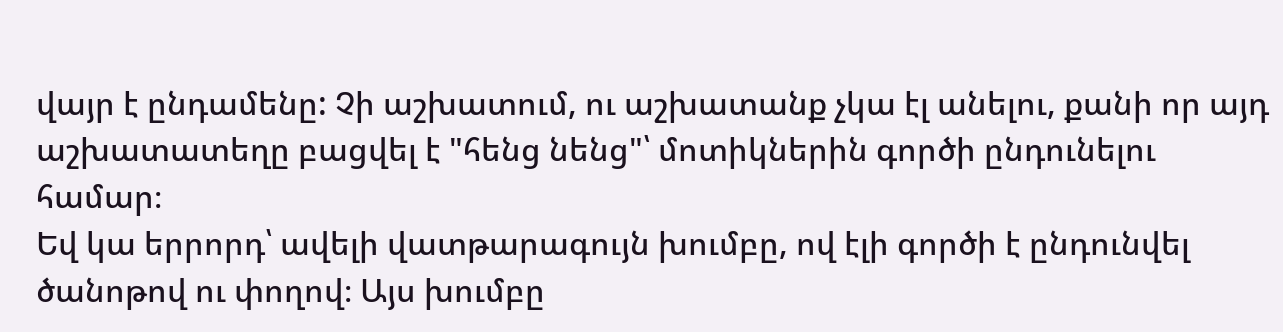վայր է ընդամենը: Չի աշխատում, ու աշխատանք չկա էլ անելու, քանի որ այդ աշխատատեղը բացվել է "հենց նենց"՝ մոտիկներին գործի ընդունելու համար։
Եվ կա երրորդ՝ ավելի վատթարագույն խումբը, ով էլի գործի է ընդունվել ծանոթով ու փողով։ Այս խումբը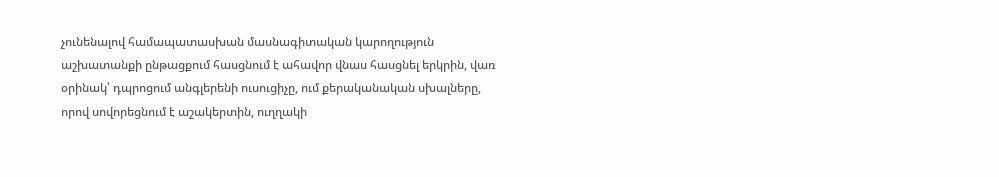չունենալով համապատասխան մասնագիտական կարողություն աշխատանքի ընթացքում հասցնում է ահավոր վնաս հասցնել երկրին, վառ օրինակ՝ դպրոցում անգլերենի ուսուցիչը, ում քերականական սխալները, որով սովորեցնում է աշակերտին, ուղղակի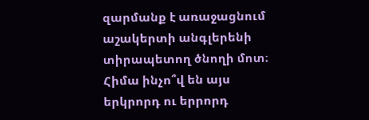զարմանք է առաջացնում աշակերտի անգլերենի տիրապետող ծնողի մոտ։
Հիմա ինչո՞վ են այս երկրորդ ու երրորդ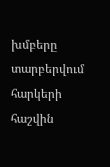խմբերը տարբերվում հարկերի հաշվին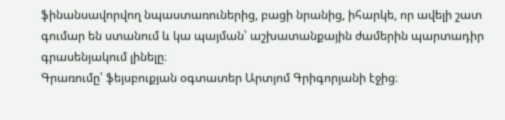ֆինանսավորվող նպաստառուներից, բացի նրանից, իհարկե, որ ավելի շատ գումար են ստանում և կա պայման՝ աշխատանքային ժամերին պարտադիր գրասենյակում լինելը։
Գրառումը՝ ֆեյսբուքյան օգտատեր Արտյոմ Գրիգորյանի էջից։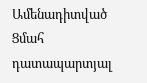Ամենադիտված
Ցմահ դատապարտյալ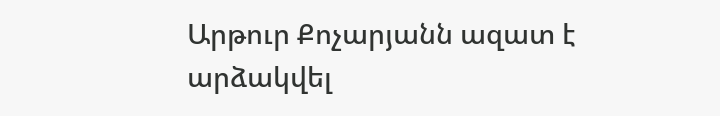Արթուր Քոչարյանն ազատ է արձակվել